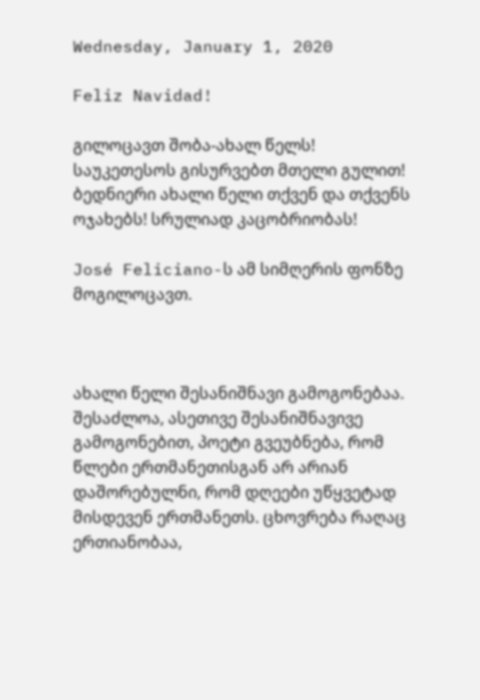Wednesday, January 1, 2020

Feliz Navidad!

გილოცავთ შობა-ახალ წელს!
საუკეთესოს გისურვებთ მთელი გულით!
ბედნიერი ახალი წელი თქვენ და თქვენს ოჯახებს! სრულიად კაცობრიობას!

José Feliciano-ს ამ სიმღერის ფონზე მოგილოცავთ.



ახალი წელი შესანიშნავი გამოგონებაა. შესაძლოა, ასეთივე შესანიშნავივე გამოგონებით, პოეტი გვეუბნება, რომ წლები ერთმანეთისგან არ არიან დაშორებულნი, რომ დღეები უწყვეტად მისდევენ ერთმანეთს. ცხოვრება რაღაც ერთიანობაა,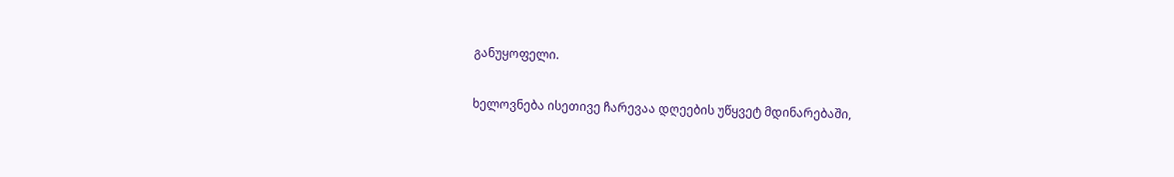განუყოფელი.

ხელოვნება ისეთივე ჩარევაა დღეების უწყვეტ მდინარებაში,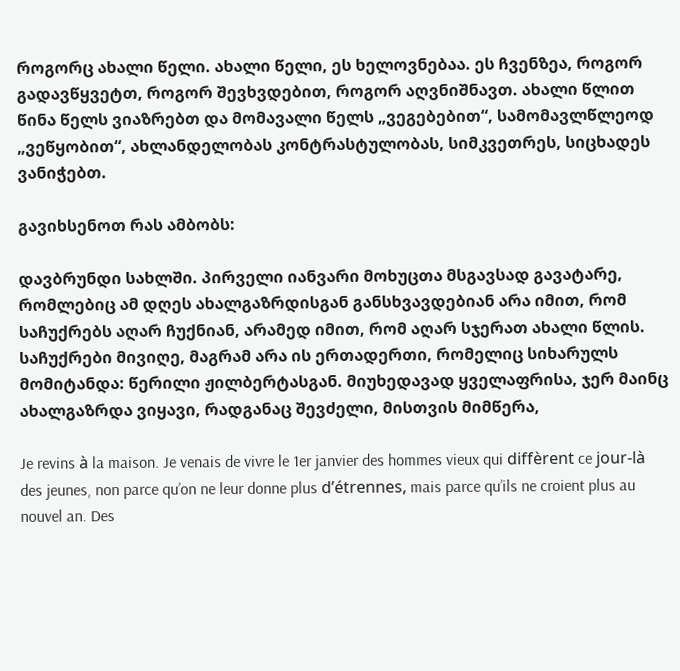როგორც ახალი წელი. ახალი წელი, ეს ხელოვნებაა. ეს ჩვენზეა, როგორ გადავწყვეტთ, როგორ შევხვდებით, როგორ აღვნიშნავთ. ახალი წლით წინა წელს ვიაზრებთ და მომავალი წელს „ვეგებებით“, სამომავლწლეოდ „ვეწყობით“, ახლანდელობას კონტრასტულობას, სიმკვეთრეს, სიცხადეს ვანიჭებთ.

გავიხსენოთ რას ამბობს:

დავბრუნდი სახლში. პირველი იანვარი მოხუცთა მსგავსად გავატარე, რომლებიც ამ დღეს ახალგაზრდისგან განსხვავდებიან არა იმით, რომ საჩუქრებს აღარ ჩუქნიან, არამედ იმით, რომ აღარ სჯერათ ახალი წლის. საჩუქრები მივიღე, მაგრამ არა ის ერთადერთი, რომელიც სიხარულს მომიტანდა: წერილი ჟილბერტასგან. მიუხედავად ყველაფრისა, ჯერ მაინც ახალგაზრდა ვიყავი, რადგანაც შევძელი, მისთვის მიმწერა,

Je revins à la maison. Je venais de vivre le 1er janvier des hommes vieux qui diffèrent ce jour-là des jeunes, non parce qu’on ne leur donne plus d’étrennes, mais parce qu’ils ne croient plus au nouvel an. Des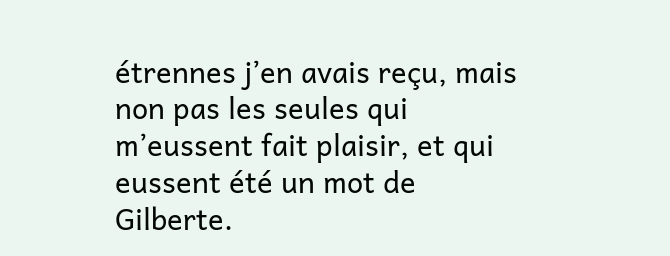étrennes j’en avais reçu, mais non pas les seules qui m’eussent fait plaisir, et qui eussent été un mot de Gilberte.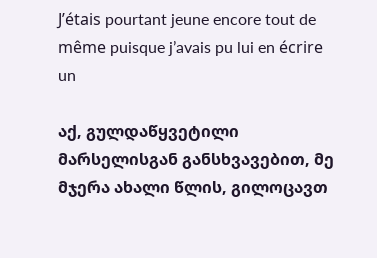J’étais pourtant jeune encore tout de même puisque j’avais pu lui en écrire un

აქ, გულდაწყვეტილი მარსელისგან განსხვავებით, მე მჯერა ახალი წლის, გილოცავთ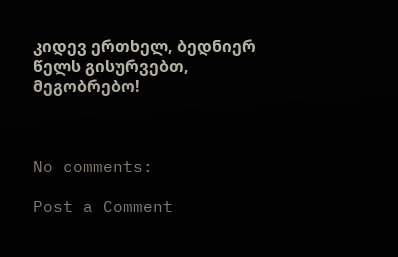კიდევ ერთხელ, ბედნიერ წელს გისურვებთ, მეგობრებო!



No comments:

Post a Comment